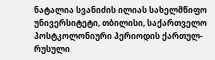ნატალია სვანიძის ილიას სახელმწიფო უნივერსიტეტი, თბილისი, საქართველო პოსტკოლონიური პერიოდის ქართულ-რუსული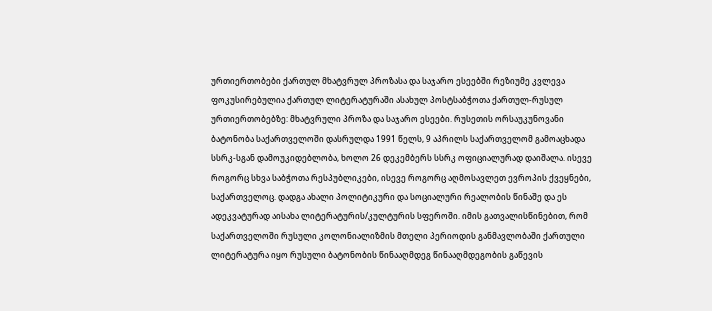ურთიერთობები ქართულ მხატვრულ პროზასა და საჯარო ესეებში რეზიუმე კვლევა ფოკუსირებულია ქართულ ლიტერატურაში ასახულ პოსტსაბჭოთა ქართულ-რუსულ ურთიერთობებზე: მხატვრული პროზა და საჯარო ესეები. რუსეთის ორსაუკუნოვანი ბატონობა საქართველოში დასრულდა 1991 წელს, 9 აპრილს საქართველომ გამოაცხადა სსრკ-სგან დამოუკიდებლობა, ხოლო 26 დეკემბერს სსრკ ოფიციალურად დაიშალა. ისევე როგორც სხვა საბჭოთა რესპუბლიკები, ისევე როგორც აღმოსავლეთ ევროპის ქვეყნები, საქართველოც. დადგა ახალი პოლიტიკური და სოციალური რეალობის წინაშე და ეს ადეკვატურად აისახა ლიტერატურის/კულტურის სფეროში. იმის გათვალისწინებით, რომ საქართველოში რუსული კოლონიალიზმის მთელი პერიოდის განმავლობაში ქართული ლიტერატურა იყო რუსული ბატონობის წინააღმდეგ წინააღმდეგობის გაწევის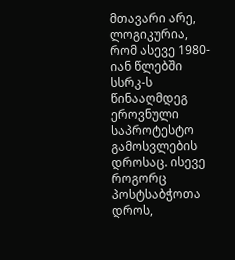მთავარი არე, ლოგიკურია, რომ ასევე 1980-იან წლებში სსრკ-ს წინააღმდეგ ეროვნული საპროტესტო გამოსვლების დროსაც. ისევე როგორც პოსტსაბჭოთა დროს,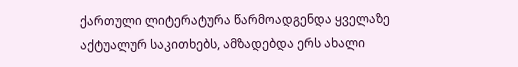ქართული ლიტერატურა წარმოადგენდა ყველაზე აქტუალურ საკითხებს, ამზადებდა ერს ახალი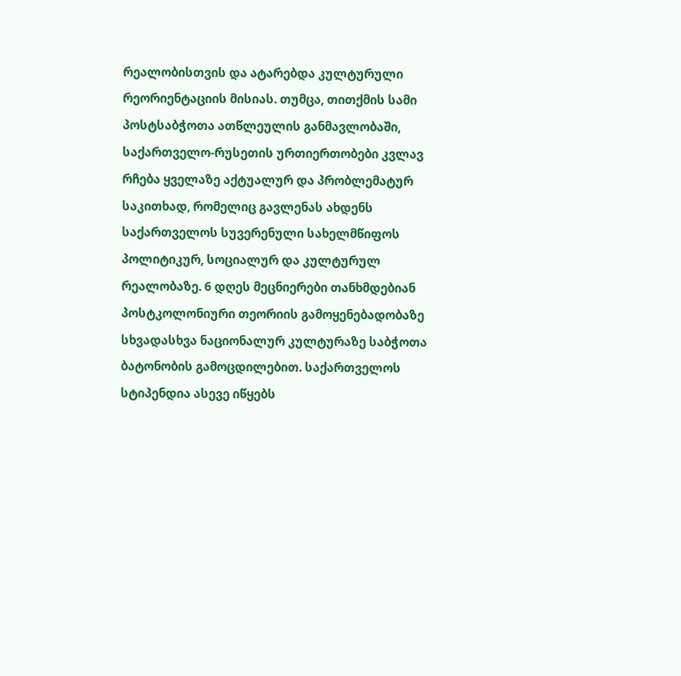რეალობისთვის და ატარებდა კულტურული რეორიენტაციის მისიას. თუმცა, თითქმის სამი პოსტსაბჭოთა ათწლეულის განმავლობაში, საქართველო-რუსეთის ურთიერთობები კვლავ რჩება ყველაზე აქტუალურ და პრობლემატურ საკითხად, რომელიც გავლენას ახდენს საქართველოს სუვერენული სახელმწიფოს პოლიტიკურ, სოციალურ და კულტურულ რეალობაზე. 6 დღეს მეცნიერები თანხმდებიან პოსტკოლონიური თეორიის გამოყენებადობაზე სხვადასხვა ნაციონალურ კულტურაზე საბჭოთა ბატონობის გამოცდილებით. საქართველოს სტიპენდია ასევე იწყებს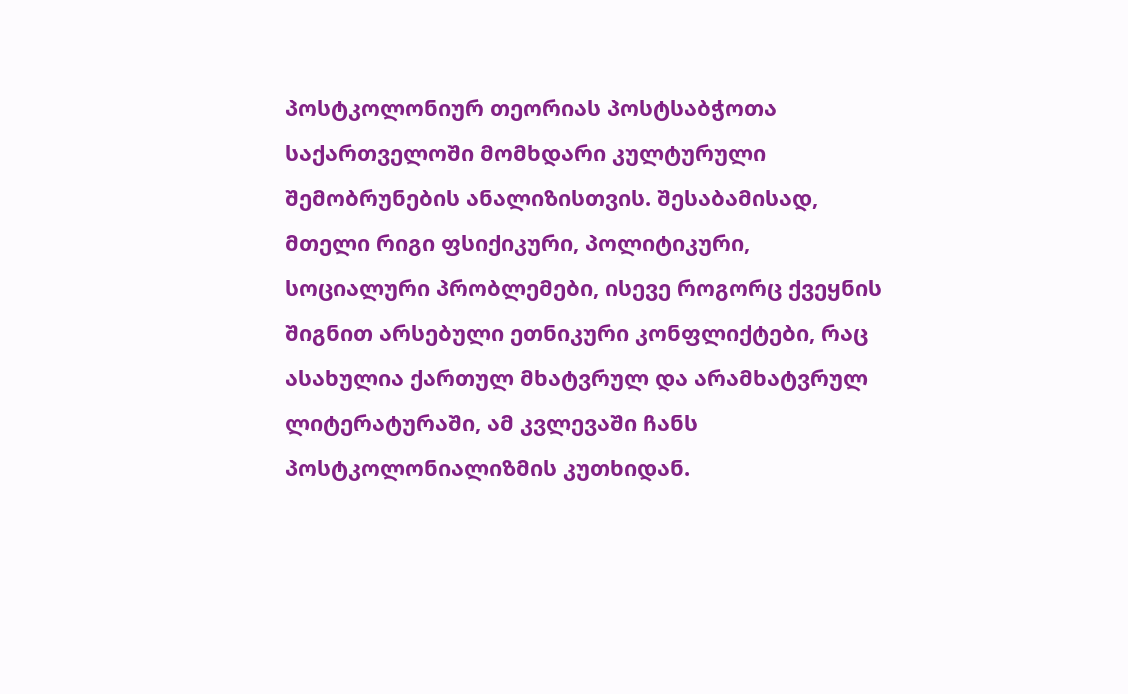პოსტკოლონიურ თეორიას პოსტსაბჭოთა საქართველოში მომხდარი კულტურული შემობრუნების ანალიზისთვის. შესაბამისად, მთელი რიგი ფსიქიკური, პოლიტიკური, სოციალური პრობლემები, ისევე როგორც ქვეყნის შიგნით არსებული ეთნიკური კონფლიქტები, რაც ასახულია ქართულ მხატვრულ და არამხატვრულ ლიტერატურაში, ამ კვლევაში ჩანს პოსტკოლონიალიზმის კუთხიდან.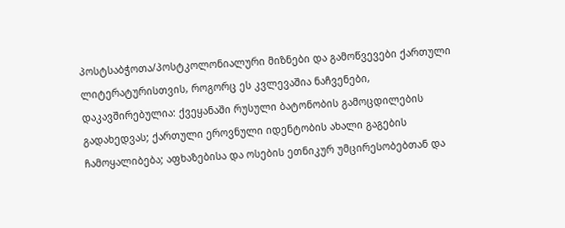პოსტსაბჭოთა/პოსტკოლონიალური მიზნები და გამოწვევები ქართული ლიტერატურისთვის, როგორც ეს კვლევაშია ნაჩვენები, დაკავშირებულია: ქვეყანაში რუსული ბატონობის გამოცდილების გადახედვას; ქართული ეროვნული იდენტობის ახალი გაგების ჩამოყალიბება; აფხაზებისა და ოსების ეთნიკურ უმცირესობებთან და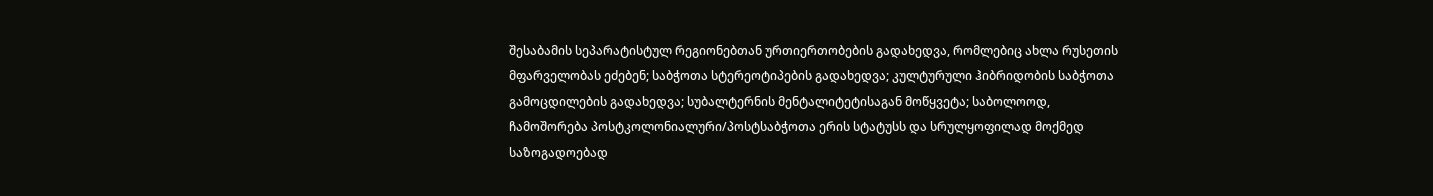შესაბამის სეპარატისტულ რეგიონებთან ურთიერთობების გადახედვა, რომლებიც ახლა რუსეთის მფარველობას ეძებენ; საბჭოთა სტერეოტიპების გადახედვა; კულტურული ჰიბრიდობის საბჭოთა გამოცდილების გადახედვა; სუბალტერნის მენტალიტეტისაგან მოწყვეტა; საბოლოოდ, ჩამოშორება პოსტკოლონიალური/პოსტსაბჭოთა ერის სტატუსს და სრულყოფილად მოქმედ საზოგადოებად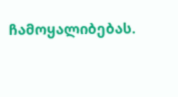ჩამოყალიბებას.